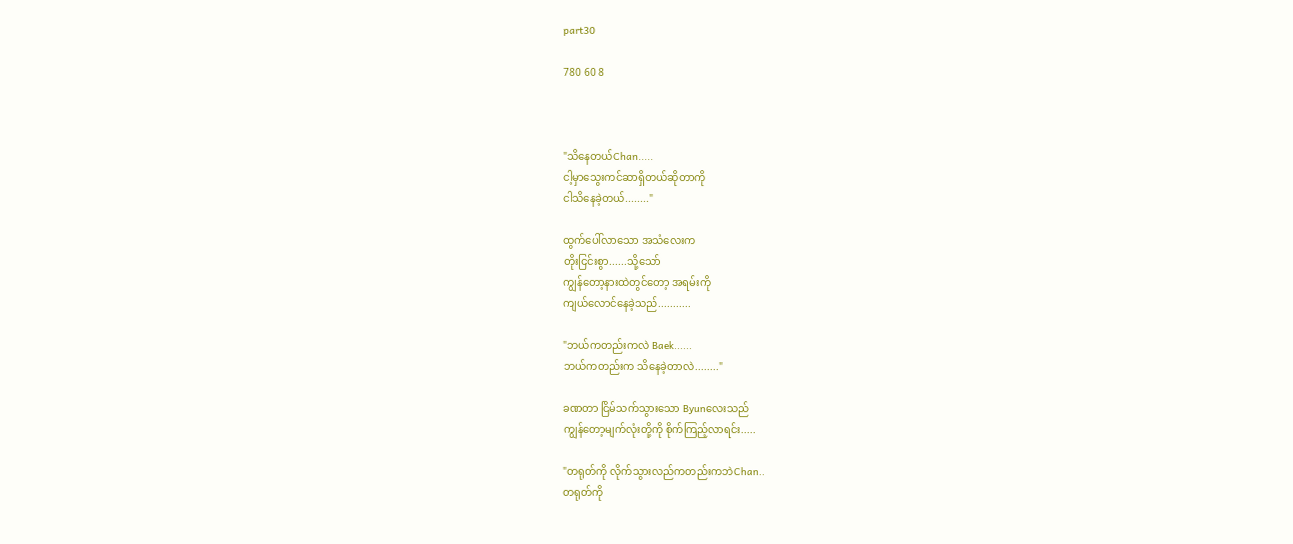part30

780 60 8



"သိနေတယ်Chan.....
ငါ့မှာသွေးကင်ဆာရှိတယ်ဆိုတာကို
ငါသိနေခဲ့တယ်........"

ထွက်ပေါ်လာသော အသံလေးက
တိုးငြင်းစွာ......သို့သော်
ကျွန်တော့နားထဲတွင်တော့ အရမ်းကို
ကျယ်လောင်နေခဲ့သည်...........

"ဘယ်ကတည်းကလဲ Baek......
ဘယ်ကတည်းက သိနေခဲ့တာလဲ........"

ခဏတာ ငြိမ်သက်သွားသော Byunလေးသည်
ကျွန်တော့မျက်လုံးတို့ကို စိုက်ကြည့်လာရင်း.....

"တရုတ်ကို လိုက်သွားလည်ကတည်းကဘဲChan..
တရုတ်ကို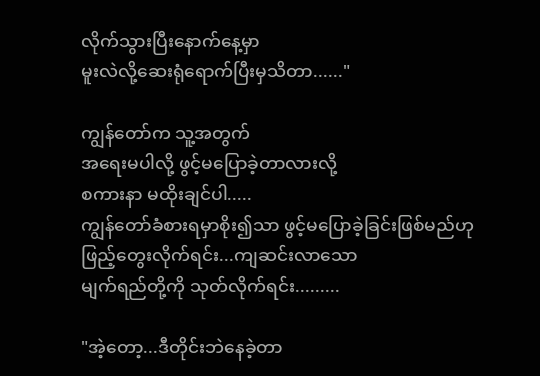လိုက်သွားပြီးနောက်နေ့မှာ
မူးလဲလို့ဆေးရုံရောက်ပြီးမှသိတာ......"

ကျွန်တော်က သူ့အတွက်
အရေးမပါလို့ ဖွင့်မပြောခဲ့တာလားလို့
စကားနာ မထိုးချင်ပါ.....
ကျွန်တော်ခံစားရမှာစိုး၍သာ ဖွင့်မပြောခဲ့ခြင်းဖြစ်မည်ဟု
ဖြည့်တွေးလိုက်ရင်း...ကျဆင်းလာသော
မျက်ရည်တို့ကို သုတ်လိုက်ရင်း.........

"အဲ့တော့...ဒီတိုင်းဘဲနေခဲ့တာ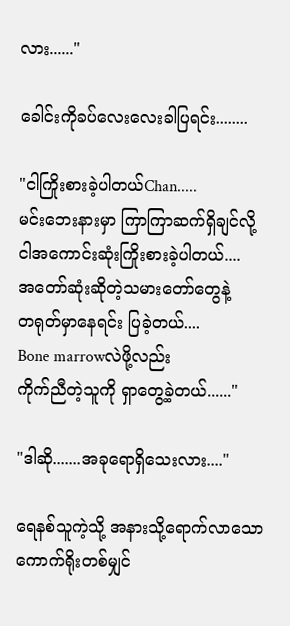လား......"

ခေါင်းကိုခပ်လေးလေးခါပြရင်း........

"ငါကြိုးစားခဲ့ပါတယ်Chan.....
မင်းဘေးနားမှာ ကြာကြာဆက်ရှိချင်လို့
ငါအကောင်းဆုံးကြိုးစားခဲ့ပါတယ်....
အတော်ဆုံးဆိုတဲ့သမားတော်တွေနဲ့
တရုတ်မှာနေရင်း ပြခဲ့တယ်....
Bone marrowလဲဖို့လည်း
ကိုက်ညီတဲ့သူကို ရှာတွေ့ခဲ့တယ်......"

"ဒါဆို.......အခုရောရှိသေးလား...."

ရေနစ်သူကဲ့သို့ အနားသို့ရောက်လာသော
ကောက်ရိုးတစ်မျှင်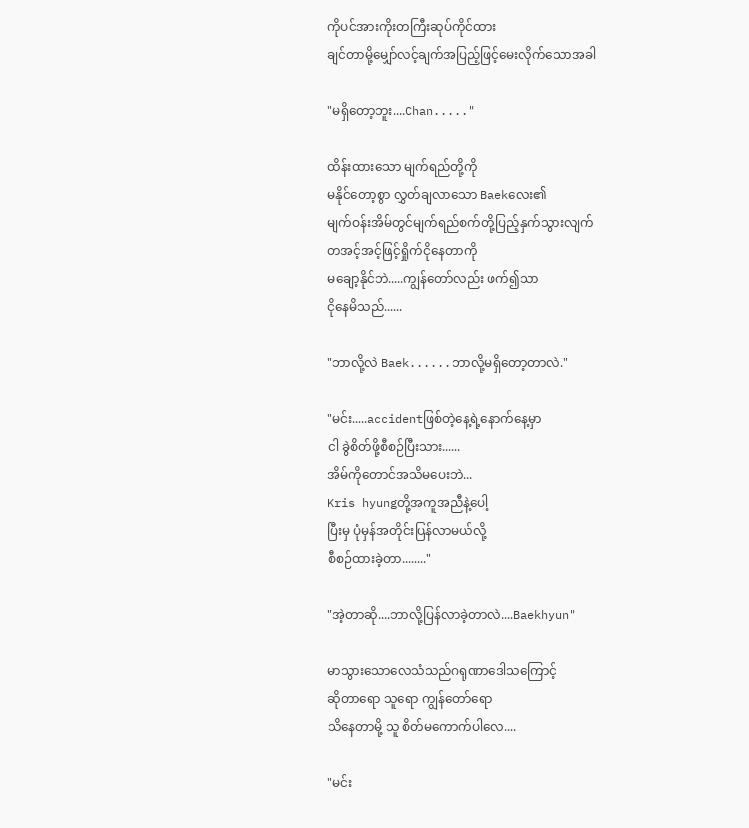ကိုပင်အားကိုးတကြီးဆုပ်ကိုင်ထား
ချင်တာမို့မျှော်လင့်ချက်အပြည့်ဖြင့်မေးလိုက်သောအခါ

"မရှိတော့ဘူး....Chan....."

ထိန်းထားသော မျက်ရည်တို့ကို
မနိုင်တော့စွာ လွှတ်ချလာသော Baekလေး၏
မျက်ဝန်းအိမ်တွင်မျက်ရည်စက်တို့ပြည့်နှက်သွားလျက်
တအင့်အင့်ဖြင့်ရှိုက်ငိုနေတာကို
မချော့နိုင်ဘဲ.....ကျွန်တော်လည်း ဖက်၍သာ
ငိုနေမိသည်......

"ဘာလို့လဲ Baek......ဘာလို့မရှိတော့တာလဲ."

"မင်း.....accidentဖြစ်တဲ့နေ့ရဲ့နောက်နေ့မှာ
ငါ ခွဲစိတ်ဖို့စီစဉ်ပြီးသား......
အိမ်ကိုတောင်အသိမပေးဘဲ...
Kris hyungတို့အကူအညီနဲ့ပေါ့
ပြီးမှ ပုံမှန်အတိုင်းပြန်လာမယ်လို့
စီစဉ်ထားခဲ့တာ........"

"အဲ့တာဆို....ဘာလို့ပြန်လာခဲ့တာလဲ....Baekhyun"

မာသွားသောလေသံသည်ဂရုဏာဒေါသကြောင့်
ဆိုတာရော သူရော ကျွန်တော်ရော
သိနေတာမို့ သူ စိတ်မကောက်ပါလေ....

"မင်း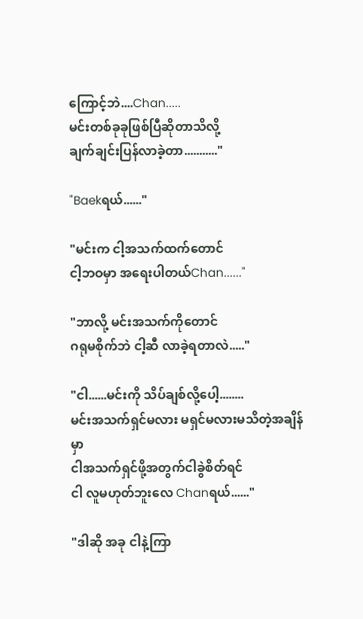ကြောင့်ဘဲ....Chan.....
မင်းတစ်ခုခုဖြစ်ပြီဆိုတာသိလို့
ချက်ချင်းပြန်လာခဲ့တာ..........."

"Baekရယ်......"

"မင်းက ငါ့အသက်ထက်တောင်
ငါ့ဘဝမှာ အရေးပါတယ်Chan......"

"ဘာလို့ မင်းအသက်ကိုတောင်
ဂရုမစိုက်ဘဲ ငါ့ဆီ လာခဲ့ရတာလဲ....."

"ငါ......မင်းကို သိပ်ချစ်လို့ပေါ့........
မင်းအသက်ရှင်မလား မရှင်မလားမသိတဲ့အချိန်မှာ
ငါအသက်ရှင်ဖို့အတွက်ငါခွဲစိတ်ရင်
ငါ လူမဟုတ်ဘူးလေ Chanရယ်......"

"ဒါဆို အခု ငါနဲ့ကြာ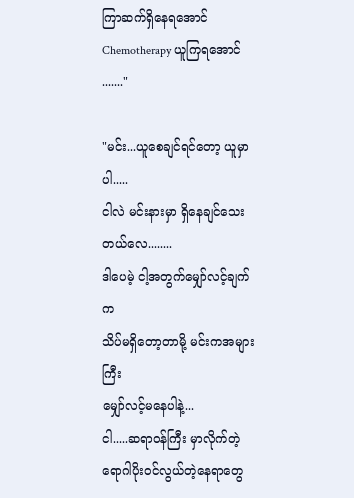ကြာဆက်ရှိနေရအောင်
Chemotherapy ယူကြရအောင်......."

"မင်း...ယူစေချင်ရင်တော့ ယူမှာပါ.....
ငါလဲ မင်းနားမှာ ရှိနေချင်သေးတယ်လေ........
ဒါပေမဲ့ ငါ့အတွက်မျှော်လင့်ချက်က
သိပ်မရှိတော့တာမို့ မင်းကအများကြီး
မျှော်လင့်မနေပါနဲ့...
ငါ.....ဆရာဝန်ကြီး မှာလိုက်တဲ့
ရောဂါပိုးဝင်လွယ်တဲ့နေရာတွေ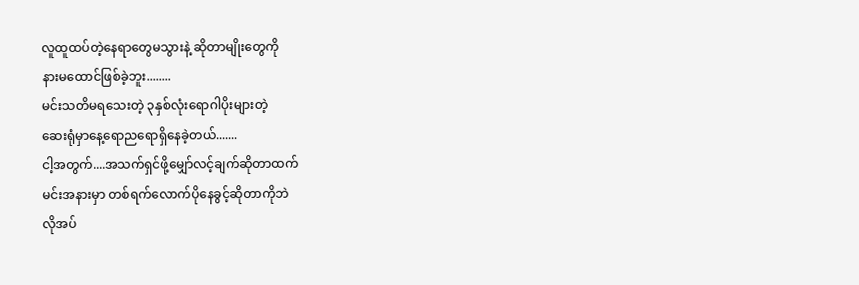လူထူထပ်တဲ့နေရာတွေမသွားနဲ့ ဆိုတာမျိုးတွေကို
နားမထောင်ဖြစ်ခဲ့ဘူး........
မင်းသတိမရသေးတဲ့ ၃နှစ်လုံးရောဂါပိုးများတဲ့
ဆေးရုံမှာနေ့ရောညရောရှိနေခဲ့တယ်.......
ငါ့အတွက်....အသက်ရှင်ဖို့မျှော်လင့်ချက်ဆိုတာထက်
မင်းအနားမှာ တစ်ရက်လောက်ပိုနေခွင့်ဆိုတာကိုဘဲ
လိုအပ်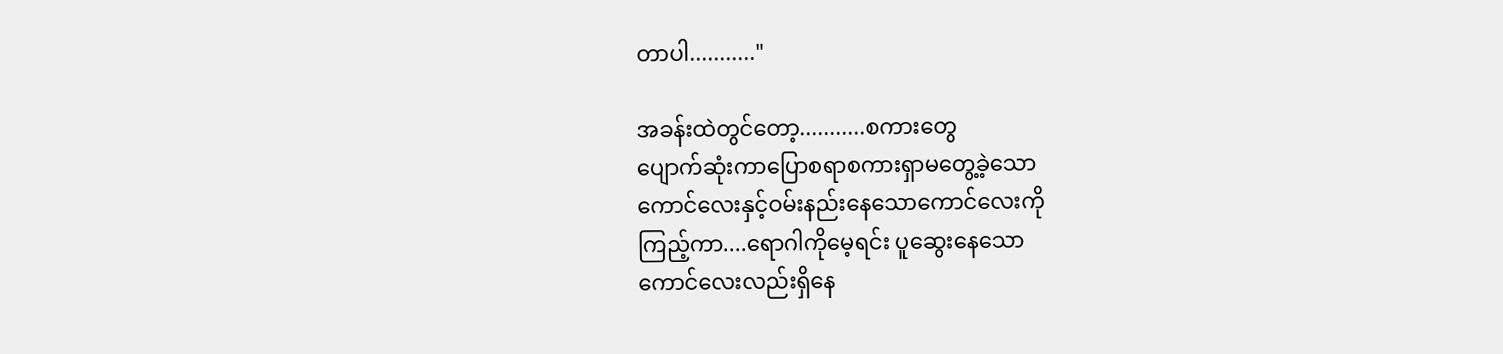တာပါ..........."

အခန်းထဲတွင်တော့...........စကားတွေ
ပျောက်ဆုံးကာပြောစရာစကားရှာမတွေ့ခဲ့သော
ကောင်လေးနှင့်ဝမ်းနည်းနေသောကောင်လေးကို
ကြည့်ကာ....ရောဂါကိုမေ့ရင်း ပူဆွေးနေသော
ကောင်လေးလည်းရှိနေ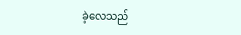ခဲ့လေသည်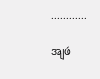............

အျဖဴ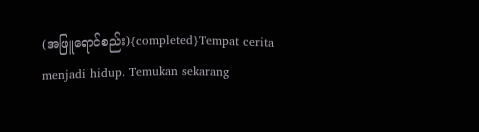(အဖြူရောင်စည်း){completed}Tempat cerita menjadi hidup. Temukan sekarang